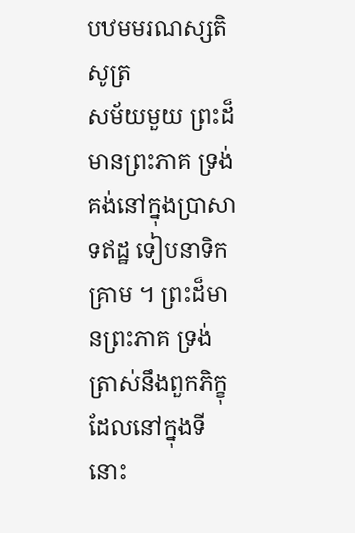បឋមមរណស្សតិសូត្រ
សម័យមួយ ព្រះដ៏មានព្រះភាគ ទ្រង់គង់នៅក្នុងប្រាសាទឥដ្ឋ ទៀបនាទិកគ្រាម ។ ព្រះដ៏មានព្រះភាគ ទ្រង់ត្រាស់នឹងពួកភិក្ខុដែលនៅក្នុងទីនោះ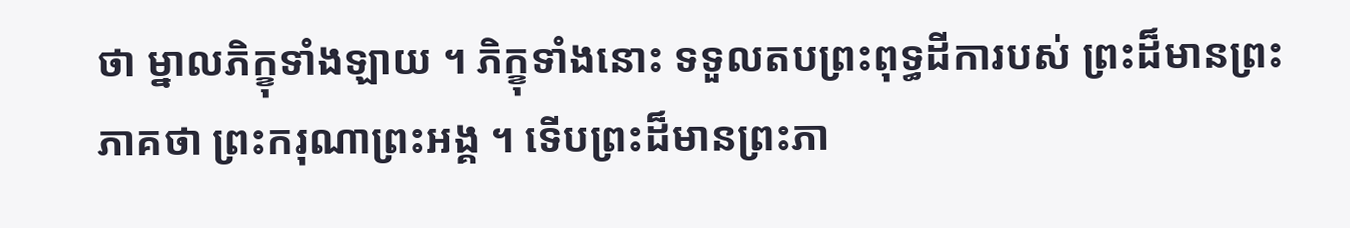ថា ម្នាលភិក្ខុទាំងឡាយ ។ ភិក្ខុទាំងនោះ ទទួលតបព្រះពុទ្ធដីការបស់ ព្រះដ៏មានព្រះភាគថា ព្រះករុណាព្រះអង្គ ។ ទើបព្រះដ៏មានព្រះភា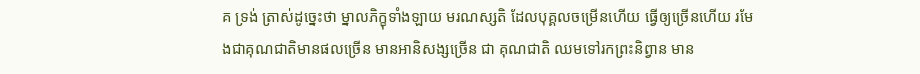គ ទ្រង់ ត្រាស់ដូច្នេះថា ម្នាលភិក្ខុទាំងឡាយ មរណស្សតិ ដែលបុគ្គលចម្រើនហើយ ធ្វើឲ្យច្រើនហើយ រមែងជាគុណជាតិមានផលច្រើន មានអានិសង្សច្រើន ជា គុណជាតិ ឈមទៅរកព្រះនិព្វាន មាន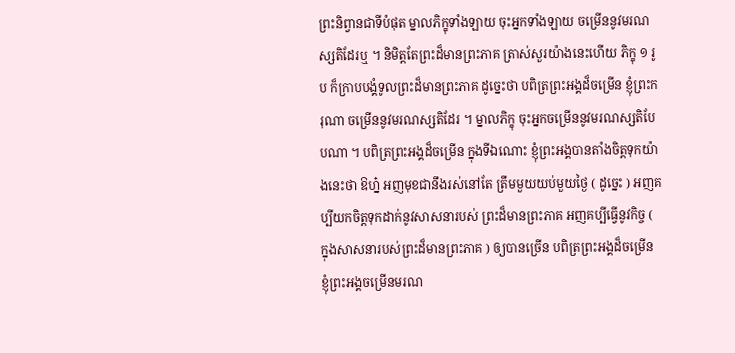ព្រះនិព្វានជាទីបំផុត ម្នាលភិក្ខុទាំងឡាយ ចុះអ្នកទាំងឡាយ ចម្រើននូវមរណស្សតិដែរឬ ។ និមិត្តតែព្រះដ៏មានព្រះភាគ ត្រាស់សួរយ៉ាងនេះហើយ ភិក្ខុ ១ រូប ក៏ក្រាបបង្គំទូលព្រះដ៏មានព្រះភាគ ដូច្នេះថា បពិត្រព្រះអង្គដ៏ចម្រើន ខ្ញុំព្រះករុណា ចម្រើននូវមរណស្សតិដែរ ។ ម្នាលភិក្ខុ ចុះអ្នកចម្រើននូវមរណស្សតិបែបណា ។ បពិត្រព្រះអង្គដ៏ចម្រើន ក្នុងទីឯណោះ ខ្ញុំព្រះអង្គបានតាំងចិត្តទុកយ៉ាងនេះថា ឱហ្ន៎ អញមុខជានឹងរស់នៅតែ ត្រឹមមួយយប់មួយថ្ងៃ ( ដូច្នេះ ) អញគប្បីយកចិត្តទុកដាក់នូវសាសនារបស់ ព្រះដ៏មានព្រះភាគ អញគប្បីធ្វើនូវកិច្ច ( ក្នុងសាសនារបស់ព្រះដ៏មានព្រះភាគ ) ឲ្យបានច្រើន បពិត្រព្រះអង្គដ៏ចម្រើន ខ្ញុំព្រះអង្គចម្រើនមរណ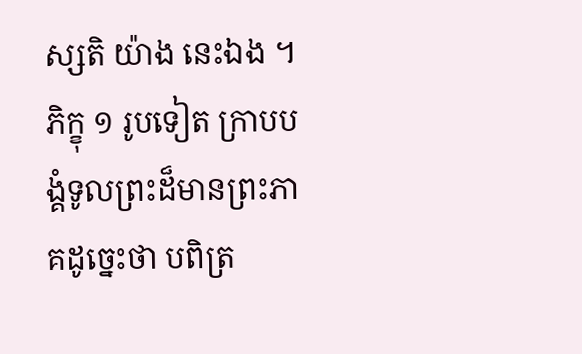ស្សតិ យ៉ាង នេះឯង ។ ភិក្ខុ ១ រូបទៀត ក្រាបបង្គំទូលព្រះដ៏មានព្រះភាគដូច្នេះថា បពិត្រ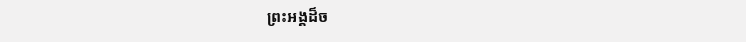ព្រះអង្គដ៏ច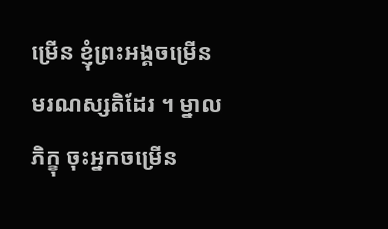ម្រើន ខ្ញុំព្រះអង្គចម្រើនមរណស្សតិដែរ ។ ម្នាលភិក្ខុ ចុះអ្នកចម្រើន